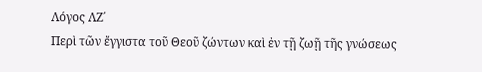Λόγος ΛΖ΄
Περὶ τῶν ἔγγιστα τοῦ Θεοῦ ζώντων καὶ ἐν τῇ ζωῇ τῆς γνώσεως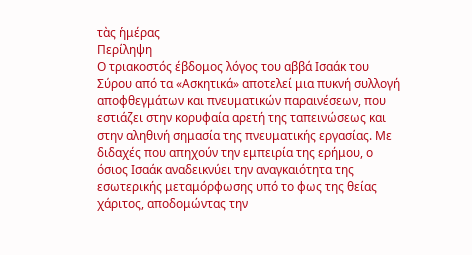τὰς ἡμέρας
Περίληψη
Ο τριακοστός έβδομος λόγος του αββά Ισαάκ του Σύρου από τα «Ασκητικά» αποτελεί μια πυκνή συλλογή αποφθεγμάτων και πνευματικών παραινέσεων, που εστιάζει στην κορυφαία αρετή της ταπεινώσεως και στην αληθινή σημασία της πνευματικής εργασίας. Με διδαχές που απηχούν την εμπειρία της ερήμου, ο όσιος Ισαάκ αναδεικνύει την αναγκαιότητα της εσωτερικής μεταμόρφωσης υπό το φως της θείας χάριτος, αποδομώντας την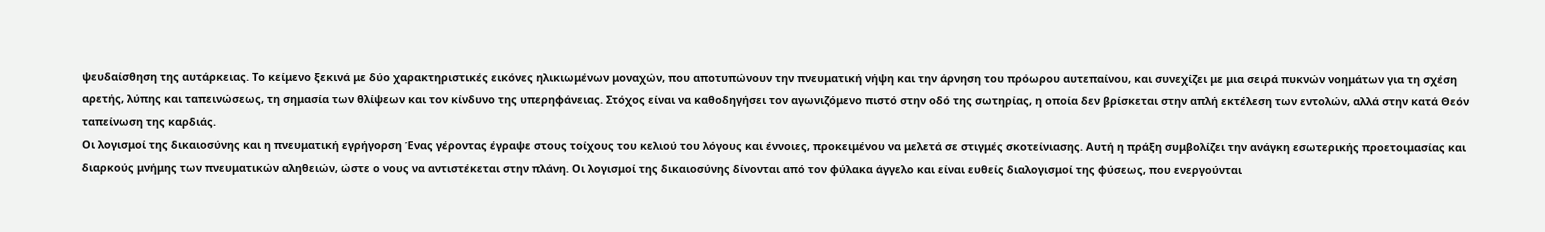ψευδαίσθηση της αυτάρκειας. Το κείμενο ξεκινά με δύο χαρακτηριστικές εικόνες ηλικιωμένων μοναχών, που αποτυπώνουν την πνευματική νήψη και την άρνηση του πρόωρου αυτεπαίνου, και συνεχίζει με μια σειρά πυκνών νοημάτων για τη σχέση αρετής, λύπης και ταπεινώσεως, τη σημασία των θλίψεων και τον κίνδυνο της υπερηφάνειας. Στόχος είναι να καθοδηγήσει τον αγωνιζόμενο πιστό στην οδό της σωτηρίας, η οποία δεν βρίσκεται στην απλή εκτέλεση των εντολών, αλλά στην κατά Θεόν ταπείνωση της καρδιάς.
Οι λογισμοί της δικαιοσύνης και η πνευματική εγρήγορση Ένας γέροντας έγραψε στους τοίχους του κελιού του λόγους και έννοιες, προκειμένου να μελετά σε στιγμές σκοτείνιασης. Αυτή η πράξη συμβολίζει την ανάγκη εσωτερικής προετοιμασίας και διαρκούς μνήμης των πνευματικών αληθειών, ώστε ο νους να αντιστέκεται στην πλάνη. Οι λογισμοί της δικαιοσύνης δίνονται από τον φύλακα άγγελο και είναι ευθείς διαλογισμοί της φύσεως, που ενεργούνται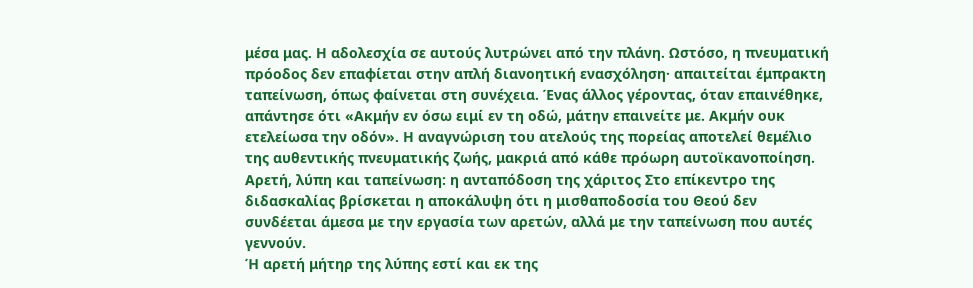μέσα μας. Η αδολεσχία σε αυτούς λυτρώνει από την πλάνη. Ωστόσο, η πνευματική πρόοδος δεν επαφίεται στην απλή διανοητική ενασχόληση· απαιτείται έμπρακτη ταπείνωση, όπως φαίνεται στη συνέχεια. Ένας άλλος γέροντας, όταν επαινέθηκε, απάντησε ότι «Ακμήν εν όσω ειμί εν τη οδώ, μάτην επαινείτε με. Ακμήν ουκ ετελείωσα την οδόν». Η αναγνώριση του ατελούς της πορείας αποτελεί θεμέλιο της αυθεντικής πνευματικής ζωής, μακριά από κάθε πρόωρη αυτοϊκανοποίηση.
Αρετή, λύπη και ταπείνωση: η ανταπόδοση της χάριτος Στο επίκεντρο της διδασκαλίας βρίσκεται η αποκάλυψη ότι η μισθαποδοσία του Θεού δεν συνδέεται άμεσα με την εργασία των αρετών, αλλά με την ταπείνωση που αυτές γεννούν.
Ή αρετή μήτηρ της λύπης εστί και εκ της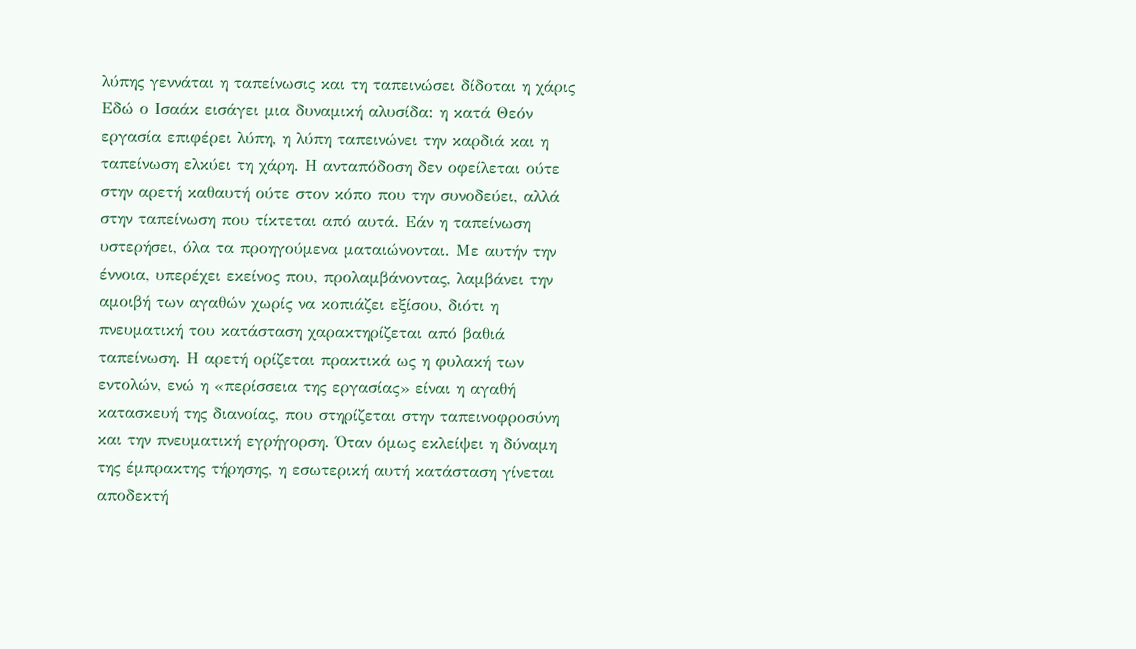λύπης γεννάται η ταπείνωσις και τη ταπεινώσει δίδοται η χάρις
Εδώ ο Ισαάκ εισάγει μια δυναμική αλυσίδα: η κατά Θεόν εργασία επιφέρει λύπη, η λύπη ταπεινώνει την καρδιά και η ταπείνωση ελκύει τη χάρη. Η ανταπόδοση δεν οφείλεται ούτε στην αρετή καθαυτή ούτε στον κόπο που την συνοδεύει, αλλά στην ταπείνωση που τίκτεται από αυτά. Εάν η ταπείνωση υστερήσει, όλα τα προηγούμενα ματαιώνονται. Με αυτήν την έννοια, υπερέχει εκείνος που, προλαμβάνοντας, λαμβάνει την αμοιβή των αγαθών χωρίς να κοπιάζει εξίσου, διότι η πνευματική του κατάσταση χαρακτηρίζεται από βαθιά ταπείνωση. Η αρετή ορίζεται πρακτικά ως η φυλακή των εντολών, ενώ η «περίσσεια της εργασίας» είναι η αγαθή κατασκευή της διανοίας, που στηρίζεται στην ταπεινοφροσύνη και την πνευματική εγρήγορση. Όταν όμως εκλείψει η δύναμη της έμπρακτης τήρησης, η εσωτερική αυτή κατάσταση γίνεται αποδεκτή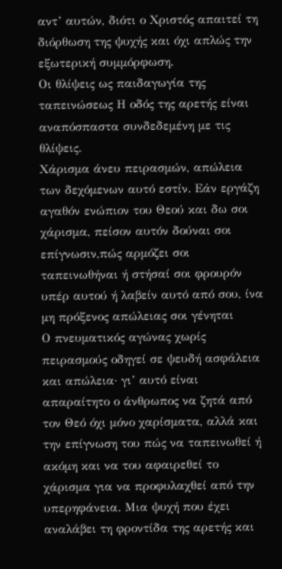αντ’ αυτών, διότι ο Χριστός απαιτεί τη διόρθωση της ψυχής και όχι απλώς την εξωτερική συμμόρφωση.
Οι θλίψεις ως παιδαγωγία της ταπεινώσεως Η οδός της αρετής είναι αναπόσπαστα συνδεδεμένη με τις θλίψεις.
Χάρισμα άνευ πειρασμών, απώλεια των δεχόμενων αυτό εστίν. Εάν εργάζη αγαθόν ενώπιον του Θεού και δω σοι χάρισμα, πείσον αυτόν δούναι σοι επίγνωσιν,πώς αρμόζει σοι ταπεινωθήναι ή στήσαί σοι φρουρόν υπέρ αυτού ή λαβείν αυτό από σου, ίνα μη πρόξενος απώλειας σοι γένηται
Ο πνευματικός αγώνας χωρίς πειρασμούς οδηγεί σε ψευδή ασφάλεια και απώλεια· γι’ αυτό είναι απαραίτητο ο άνθρωπος να ζητά από τον Θεό όχι μόνο χαρίσματα, αλλά και την επίγνωση του πώς να ταπεινωθεί ή ακόμη και να του αφαιρεθεί το χάρισμα για να προφυλαχθεί από την υπερηφάνεια. Μια ψυχή που έχει αναλάβει τη φροντίδα της αρετής και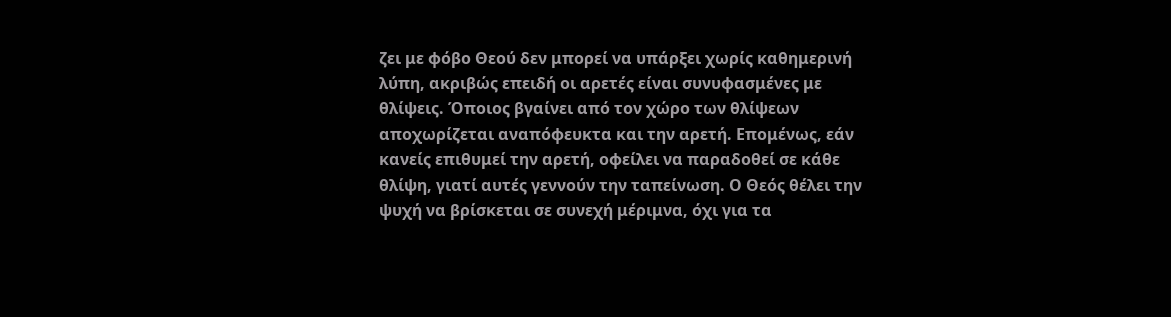ζει με φόβο Θεού δεν μπορεί να υπάρξει χωρίς καθημερινή λύπη, ακριβώς επειδή οι αρετές είναι συνυφασμένες με θλίψεις. Όποιος βγαίνει από τον χώρο των θλίψεων αποχωρίζεται αναπόφευκτα και την αρετή. Επομένως, εάν κανείς επιθυμεί την αρετή, οφείλει να παραδοθεί σε κάθε θλίψη, γιατί αυτές γεννούν την ταπείνωση. Ο Θεός θέλει την ψυχή να βρίσκεται σε συνεχή μέριμνα, όχι για τα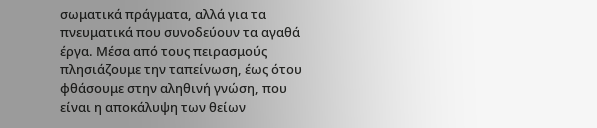σωματικά πράγματα, αλλά για τα πνευματικά που συνοδεύουν τα αγαθά έργα. Μέσα από τους πειρασμούς πλησιάζουμε την ταπείνωση, έως ότου φθάσουμε στην αληθινή γνώση, που είναι η αποκάλυψη των θείων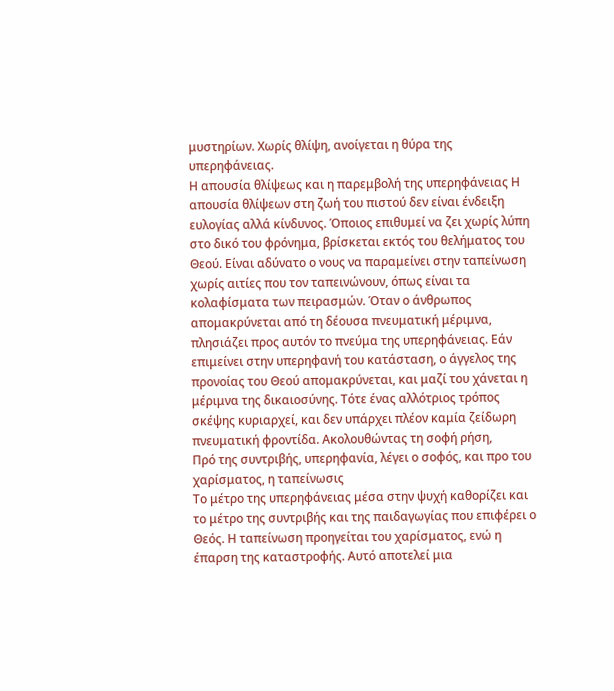μυστηρίων. Χωρίς θλίψη, ανοίγεται η θύρα της υπερηφάνειας.
Η απουσία θλίψεως και η παρεμβολή της υπερηφάνειας Η απουσία θλίψεων στη ζωή του πιστού δεν είναι ένδειξη ευλογίας αλλά κίνδυνος. Όποιος επιθυμεί να ζει χωρίς λύπη στο δικό του φρόνημα, βρίσκεται εκτός του θελήματος του Θεού. Είναι αδύνατο ο νους να παραμείνει στην ταπείνωση χωρίς αιτίες που τον ταπεινώνουν, όπως είναι τα κολαφίσματα των πειρασμών. Όταν ο άνθρωπος απομακρύνεται από τη δέουσα πνευματική μέριμνα, πλησιάζει προς αυτόν το πνεύμα της υπερηφάνειας. Εάν επιμείνει στην υπερηφανή του κατάσταση, ο άγγελος της προνοίας του Θεού απομακρύνεται, και μαζί του χάνεται η μέριμνα της δικαιοσύνης. Τότε ένας αλλότριος τρόπος σκέψης κυριαρχεί, και δεν υπάρχει πλέον καμία ζείδωρη πνευματική φροντίδα. Ακολουθώντας τη σοφή ρήση,
Πρό της συντριβής, υπερηφανία, λέγει ο σοφός, και προ του χαρίσματος, η ταπείνωσις
Το μέτρο της υπερηφάνειας μέσα στην ψυχή καθορίζει και το μέτρο της συντριβής και της παιδαγωγίας που επιφέρει ο Θεός. Η ταπείνωση προηγείται του χαρίσματος, ενώ η έπαρση της καταστροφής. Αυτό αποτελεί μια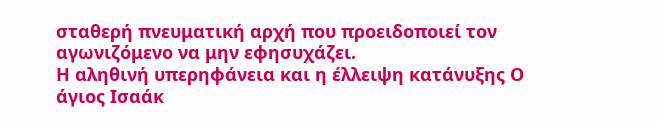σταθερή πνευματική αρχή που προειδοποιεί τον αγωνιζόμενο να μην εφησυχάζει.
Η αληθινή υπερηφάνεια και η έλλειψη κατάνυξης Ο άγιος Ισαάκ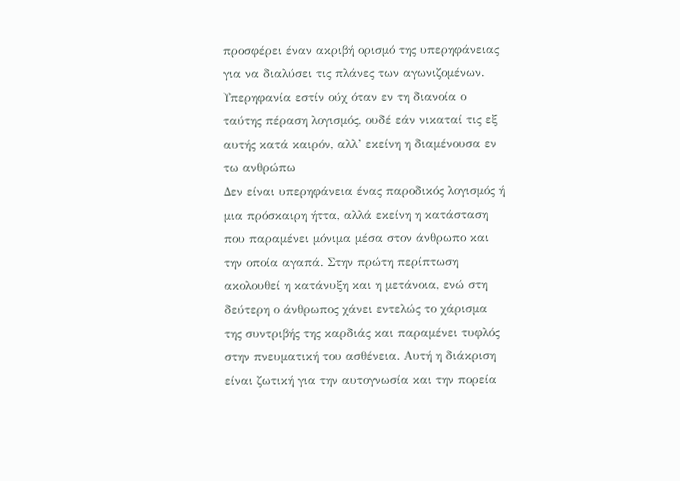προσφέρει έναν ακριβή ορισμό της υπερηφάνειας για να διαλύσει τις πλάνες των αγωνιζομένων.
Υπερηφανία εστίν ούχ όταν εν τη διανοία ο ταύτης πέραση λογισμός, ουδέ εάν νικαταί τις εξ αυτής κατά καιρόν, αλλ’ εκείνη η διαμένουσα εν τω ανθρώπω
Δεν είναι υπερηφάνεια ένας παροδικός λογισμός ή μια πρόσκαιρη ήττα, αλλά εκείνη η κατάσταση που παραμένει μόνιμα μέσα στον άνθρωπο και την οποία αγαπά. Στην πρώτη περίπτωση ακολουθεί η κατάνυξη και η μετάνοια, ενώ στη δεύτερη ο άνθρωπος χάνει εντελώς το χάρισμα της συντριβής της καρδιάς και παραμένει τυφλός στην πνευματική του ασθένεια. Αυτή η διάκριση είναι ζωτική για την αυτογνωσία και την πορεία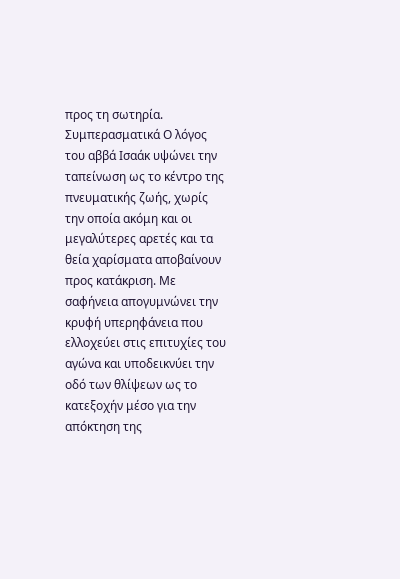προς τη σωτηρία.
Συμπερασματικά Ο λόγος του αββά Ισαάκ υψώνει την ταπείνωση ως το κέντρο της πνευματικής ζωής, χωρίς την οποία ακόμη και οι μεγαλύτερες αρετές και τα θεία χαρίσματα αποβαίνουν προς κατάκριση. Με σαφήνεια απογυμνώνει την κρυφή υπερηφάνεια που ελλοχεύει στις επιτυχίες του αγώνα και υποδεικνύει την οδό των θλίψεων ως το κατεξοχήν μέσο για την απόκτηση της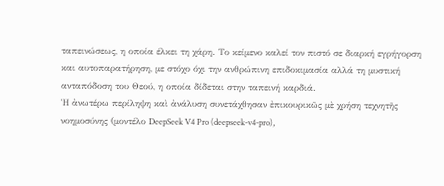ταπεινώσεως, η οποία έλκει τη χάρη. Το κείμενο καλεί τον πιστό σε διαρκή εγρήγορση και αυτοπαρατήρηση, με στόχο όχι την ανθρώπινη επιδοκιμασία αλλά τη μυστική ανταπόδοση του Θεού, η οποία δίδεται στην ταπεινή καρδιά.
Ἡ ἀνωτέρω περίληψη καὶ ἀνάλυση συνετάχθησαν ἐπικουρικῶς μὲ χρήση τεχνητῆς νοημοσύνης (μοντέλο DeepSeek V4 Pro (deepseek-v4-pro),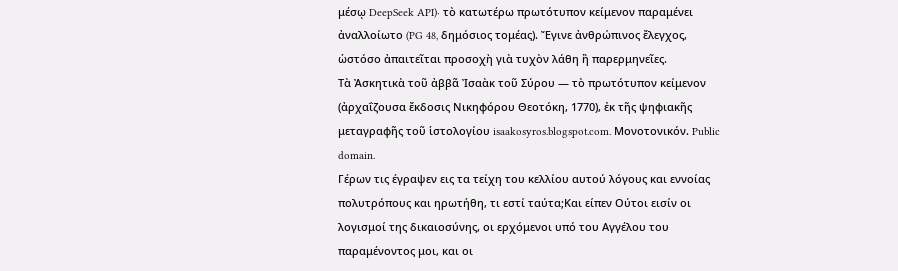μέσῳ DeepSeek API)· τὸ κατωτέρω πρωτότυπον κείμενον παραμένει ἀναλλοίωτο (PG 48, δημόσιος τομέας). Ἔγινε ἀνθρώπινος ἔλεγχος, ὡστόσο ἀπαιτεῖται προσοχὴ γιὰ τυχὸν λάθη ἢ παρερμηνεῖες.
Τὰ Ἀσκητικὰ τοῦ ἀββᾶ Ἰσαὰκ τοῦ Σύρου — τὸ πρωτότυπον κείμενον (ἀρχαΐζουσα ἔκδοσις Νικηφόρου Θεοτόκη, 1770), ἐκ τῆς ψηφιακῆς μεταγραφῆς τοῦ ἱστολογίου isaakosyros.blogspot.com. Μονοτονικόν. Public domain.
Γέρων τις έγραψεν εις τα τείχη του κελλίου αυτού λόγους και εννοίας πολυτρόπους και ηρωτήθη, τι εστί ταύτα;Και είπεν Ούτοι εισίν οι λογισμοί της δικαιοσύνης, οι ερχόμενοι υπό του Αγγέλου του παραμένοντος μοι, και οι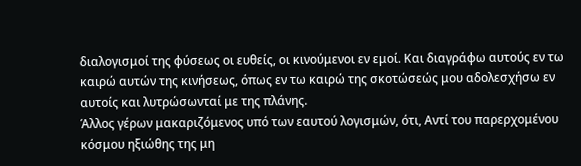διαλογισμοί της φύσεως οι ευθείς, οι κινούμενοι εν εμοί. Και διαγράφω αυτούς εν τω καιρώ αυτών της κινήσεως, όπως εν τω καιρώ της σκοτώσεώς μου αδολεσχήσω εν αυτοίς και λυτρώσωνταί με της πλάνης.
Άλλος γέρων μακαριζόμενος υπό των εαυτού λογισμών, ότι, Αντί του παρερχομένου κόσμου ηξιώθης της μη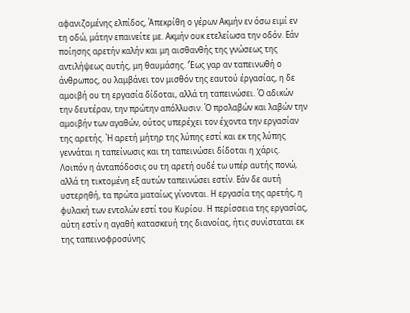αφανιζομένης ελπίδος, Άπεκρίθη ο γέρων Ακμήν εν όσω ειμί εν τη οδώ, μάτην επαινείτε με. Ακμήν ουκ ετελείωσα την οδόν. Εάν ποίησης αρετήν καλήν και μη αισθανθής της γνώσεως της αντιλήψεως αυτής, μη θαυμάσης. ‘Έως γαρ αν ταπεινωθή ο άνθρωπος, ου λαμβάνει τον μισθόν της εαυτού έργασίας, η δε αμοιβή ου τη εργασία δίδοται, αλλά τη ταπεινώσει. Ό αδικών την δευτέραν, την πρώτην απόλλυσιν. Ό προλαβών και λαβών την αμοιβήν των αγαθών, ούτος υπερέχει τον έχοντα την εργασίαν της αρετής. Ή αρετή μήτηρ της λύπης εστί και εκ της λύπης γεννάται η ταπείνωσις και τη ταπεινώσει δίδοται η χάρις. Λοιπόν η άνταπόδοσις ου τη αρετή ουδέ τω υπέρ αυτής πονώ, αλλά τη τικτομένη εξ αυτών ταπεινώσει εστίν. Εάν δε αυτή υστερηθή, τα πρώτα ματαίως γίνονται. Η εργασία της αρετής, η φυλακή των εντολών εστί του Κυρίου. Η περίσσεια της εργασίας, αύτη εστίν η αγαθή κατασκευή της διανοίας, ήτις συνίσταται εκ της ταπεινοφροσύνης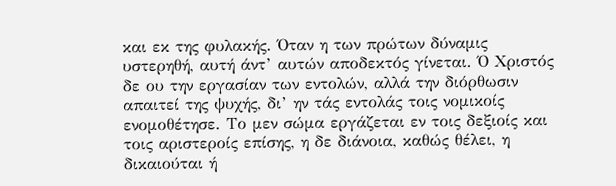και εκ της φυλακής. Όταν η των πρώτων δύναμις υστερηθή, αυτή άντ’ αυτών αποδεκτός γίνεται. Ό Χριστός δε ου την εργασίαν των εντολών, αλλά την διόρθωσιν απαιτεί της ψυχής, δι’ ην τάς εντολάς τοις νομικοίς ενομοθέτησε. Το μεν σώμα εργάζεται εν τοις δεξιοίς και τοις αριστεροίς επίσης, η δε διάνοια, καθώς θέλει, η δικαιούται ή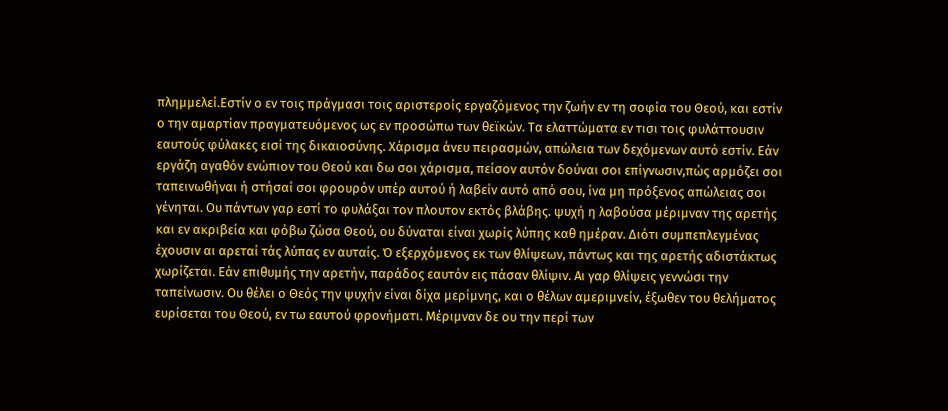πλημμελεί.Εστίν ο εν τοις πράγμασι τοις αριστεροίς εργαζόμενος την ζωήν εν τη σοφία του Θεού, και εστίν ο την αμαρτίαν πραγματευόμενος ως εν προσώπω των θεϊκών. Τα ελαττώματα εν τισι τοις φυλάττουσιν εαυτούς φύλακες εισί της δικαιοσύνης. Χάρισμα άνευ πειρασμών, απώλεια των δεχόμενων αυτό εστίν. Εάν εργάζη αγαθόν ενώπιον του Θεού και δω σοι χάρισμα, πείσον αυτόν δούναι σοι επίγνωσιν,πώς αρμόζει σοι ταπεινωθήναι ή στήσαί σοι φρουρόν υπέρ αυτού ή λαβείν αυτό από σου, ίνα μη πρόξενος απώλειας σοι γένηται. Ου πάντων γαρ εστί το φυλάξαι τον πλουτον εκτός βλάβης. ψυχή η λαβούσα μέριμναν της αρετής και εν ακριβεία και φόβω ζώσα Θεού, ου δύναται είναι χωρίς λύπης καθ ημέραν. Διότι συμπεπλεγμένας έχουσιν αι αρεταί τάς λύπας εν αυταίς. Ό εξερχόμενος εκ των θλίψεων, πάντως και της αρετής αδιστάκτως χωρίζεται. Εάν επιθυμής την αρετήν, παράδος εαυτόν εις πάσαν θλίψιν. Αι γαρ θλίψεις γεννώσι την ταπείνωσιν. Ου θέλει ο Θεός την ψυχήν είναι δίχα μερίμνης, και ο θέλων αμεριμνείν, έξωθεν του θελήματος ευρίσεται του Θεού, εν τω εαυτού φρονήματι. Μέριμναν δε ου την περί των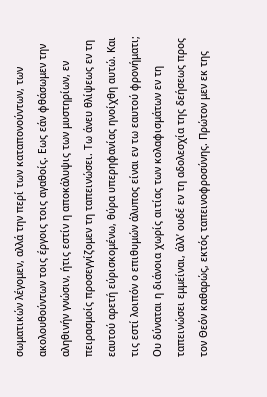σωματικών λέγομεν, αλλά την περί των καταπονούντων, των ακολουθούντων τοις έργοις τοις αγαθοίς. Εως εάν φθάσωμεν την αληθινήν γνώσιν, ήτις εστίν η αποκάλυψις των μυστηρίων, εν πειρασμοίς προσεγγίζομεν τη ταπεινώσει. Τω άνευ θλίψεως εν τη εαυτού αρετή εύρισκομένω, θύρα υπερηφανίας ηνοίχθη αυτώ. Και τις εστί λοιπόν ο επιθυμών άλυπος είναι εν τω εαυτού φρονήματι; Ου δύναται η διάνοια χωρίς αιτίας των κολαφισμάτων εν τη ταπεινώσει εμμείναι, άλλ’ ουδέ εν τη αδολεσχία της δεήσεως προς τον Θεόν καθαρώς, εκτός ταπεινοφροσύνης. Πρώτον μεν εκ της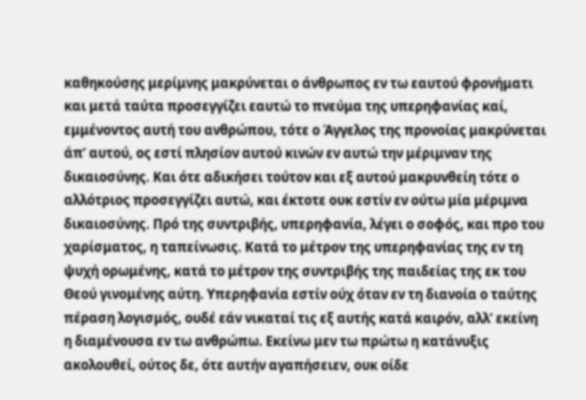καθηκούσης μερίμνης μακρύνεται ο άνθρωπος εν τω εαυτού φρονήματι και μετά ταύτα προσεγγίζει εαυτώ το πνεύμα της υπερηφανίας καί, εμμένοντος αυτή του ανθρώπου, τότε ο Άγγελος της προνοίας μακρύνεται άπ’ αυτού, ος εστί πλησίον αυτού κινών εν αυτώ την μέριμναν της δικαιοσύνης. Και ότε αδικήσει τούτον και εξ αυτού μακρυνθείη τότε ο αλλότριος προσεγγίζει αυτώ, και έκτοτε ουκ εστίν εν ούτω μία μέριμνα δικαιοσύνης. Πρό της συντριβής, υπερηφανία, λέγει ο σοφός, και προ του χαρίσματος, η ταπείνωσις. Κατά το μέτρον της υπερηφανίας της εν τη ψυχή ορωμένης, κατά το μέτρον της συντριβής της παιδείας της εκ του Θεού γινομένης αύτη. Υπερηφανία εστίν ούχ όταν εν τη διανοία ο ταύτης πέραση λογισμός, ουδέ εάν νικαταί τις εξ αυτής κατά καιρόν, αλλ’ εκείνη η διαμένουσα εν τω ανθρώπω. Εκείνω μεν τω πρώτω η κατάνυξις ακολουθεί, ούτος δε, ότε αυτήν αγαπήσειεν, ουκ οίδε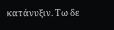κατάνυξιν. Τω δε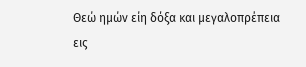Θεώ ημών είη δόξα και μεγαλοπρέπεια εις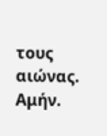τους αιώνας. Αμήν.